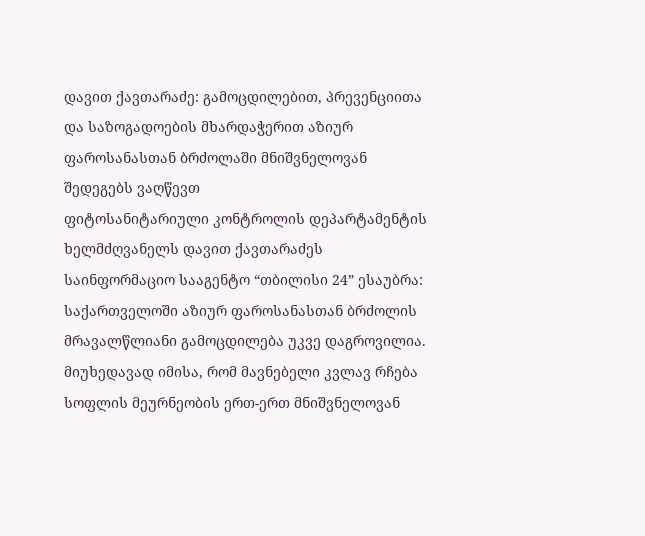დავით ქავთარაძე: გამოცდილებით, პრევენციითა და საზოგადოების მხარდაჭერით აზიურ ფაროსანასთან ბრძოლაში მნიშვნელოვან შედეგებს ვაღწევთ
ფიტოსანიტარიული კონტროლის დეპარტამენტის ხელმძღვანელს დავით ქავთარაძეს საინფორმაციო სააგენტო “თბილისი 24” ესაუბრა:
საქართველოში აზიურ ფაროსანასთან ბრძოლის მრავალწლიანი გამოცდილება უკვე დაგროვილია. მიუხედავად იმისა, რომ მავნებელი კვლავ რჩება სოფლის მეურნეობის ერთ-ერთ მნიშვნელოვან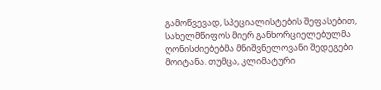გამოწვევად, სპეციალისტების შეფასებით, სახელმწიფოს მიერ განხორციელებულმა ღონისძიებებმა მნიშვნელოვანი შედეგები მოიტანა. თუმცა, კლიმატური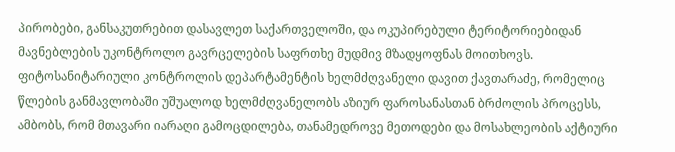პირობები, განსაკუთრებით დასავლეთ საქართველოში, და ოკუპირებული ტერიტორიებიდან მავნებლების უკონტროლო გავრცელების საფრთხე მუდმივ მზადყოფნას მოითხოვს.
ფიტოსანიტარიული კონტროლის დეპარტამენტის ხელმძღვანელი დავით ქავთარაძე, რომელიც წლების განმავლობაში უშუალოდ ხელმძღვანელობს აზიურ ფაროსანასთან ბრძოლის პროცესს, ამბობს, რომ მთავარი იარაღი გამოცდილება, თანამედროვე მეთოდები და მოსახლეობის აქტიური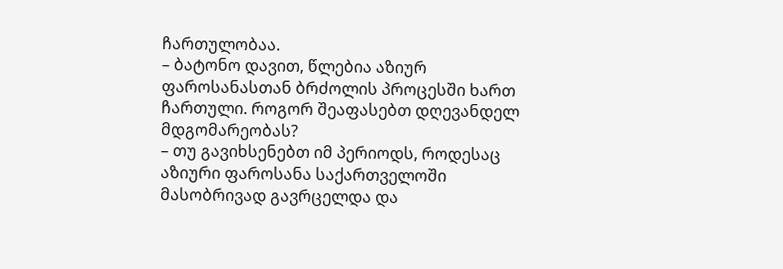ჩართულობაა.
– ბატონო დავით, წლებია აზიურ ფაროსანასთან ბრძოლის პროცესში ხართ ჩართული. როგორ შეაფასებთ დღევანდელ მდგომარეობას?
– თუ გავიხსენებთ იმ პერიოდს, როდესაც აზიური ფაროსანა საქართველოში მასობრივად გავრცელდა და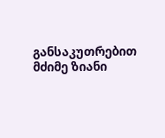განსაკუთრებით მძიმე ზიანი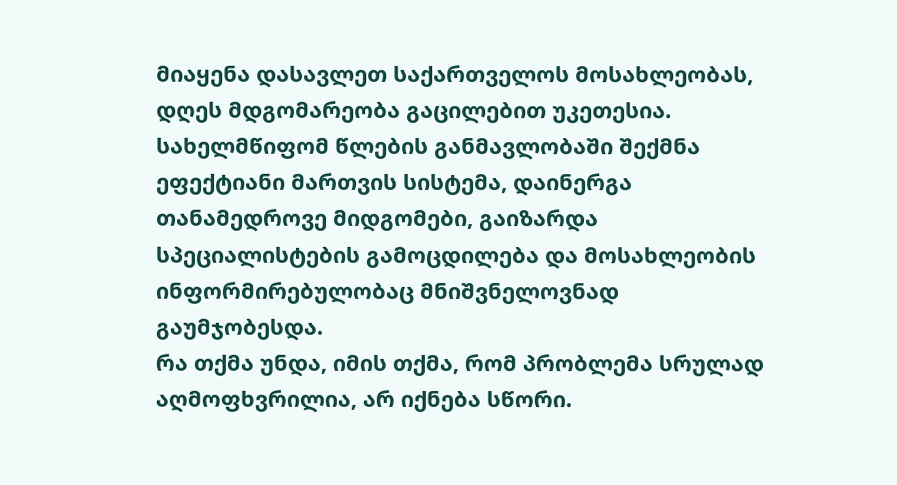მიაყენა დასავლეთ საქართველოს მოსახლეობას, დღეს მდგომარეობა გაცილებით უკეთესია. სახელმწიფომ წლების განმავლობაში შექმნა ეფექტიანი მართვის სისტემა, დაინერგა თანამედროვე მიდგომები, გაიზარდა სპეციალისტების გამოცდილება და მოსახლეობის ინფორმირებულობაც მნიშვნელოვნად გაუმჯობესდა.
რა თქმა უნდა, იმის თქმა, რომ პრობლემა სრულად აღმოფხვრილია, არ იქნება სწორი.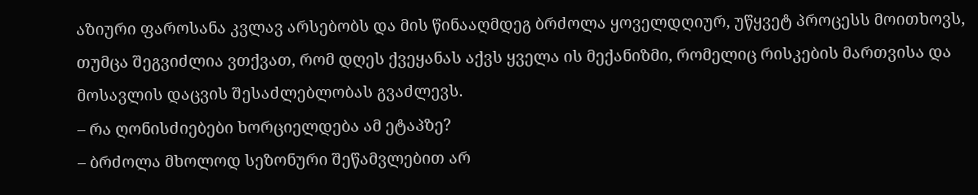აზიური ფაროსანა კვლავ არსებობს და მის წინააღმდეგ ბრძოლა ყოველდღიურ, უწყვეტ პროცესს მოითხოვს, თუმცა შეგვიძლია ვთქვათ, რომ დღეს ქვეყანას აქვს ყველა ის მექანიზმი, რომელიც რისკების მართვისა და მოსავლის დაცვის შესაძლებლობას გვაძლევს.
– რა ღონისძიებები ხორციელდება ამ ეტაპზე?
– ბრძოლა მხოლოდ სეზონური შეწამვლებით არ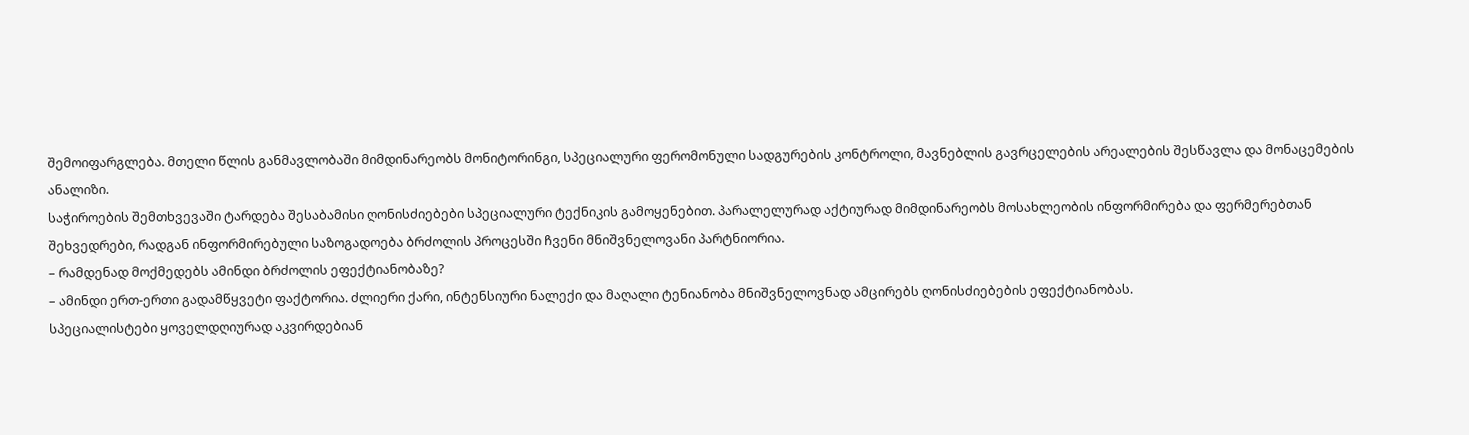შემოიფარგლება. მთელი წლის განმავლობაში მიმდინარეობს მონიტორინგი, სპეციალური ფერომონული სადგურების კონტროლი, მავნებლის გავრცელების არეალების შესწავლა და მონაცემების ანალიზი.
საჭიროების შემთხვევაში ტარდება შესაბამისი ღონისძიებები სპეციალური ტექნიკის გამოყენებით. პარალელურად აქტიურად მიმდინარეობს მოსახლეობის ინფორმირება და ფერმერებთან შეხვედრები, რადგან ინფორმირებული საზოგადოება ბრძოლის პროცესში ჩვენი მნიშვნელოვანი პარტნიორია.
– რამდენად მოქმედებს ამინდი ბრძოლის ეფექტიანობაზე?
– ამინდი ერთ-ერთი გადამწყვეტი ფაქტორია. ძლიერი ქარი, ინტენსიური ნალექი და მაღალი ტენიანობა მნიშვნელოვნად ამცირებს ღონისძიებების ეფექტიანობას.
სპეციალისტები ყოველდღიურად აკვირდებიან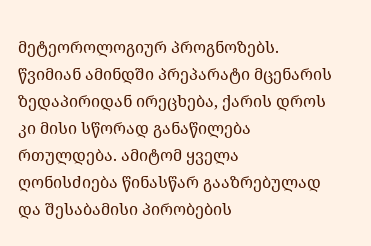მეტეოროლოგიურ პროგნოზებს. წვიმიან ამინდში პრეპარატი მცენარის ზედაპირიდან ირეცხება, ქარის დროს კი მისი სწორად განაწილება რთულდება. ამიტომ ყველა ღონისძიება წინასწარ გააზრებულად და შესაბამისი პირობების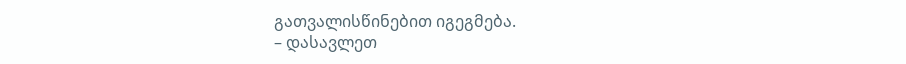გათვალისწინებით იგეგმება.
– დასავლეთ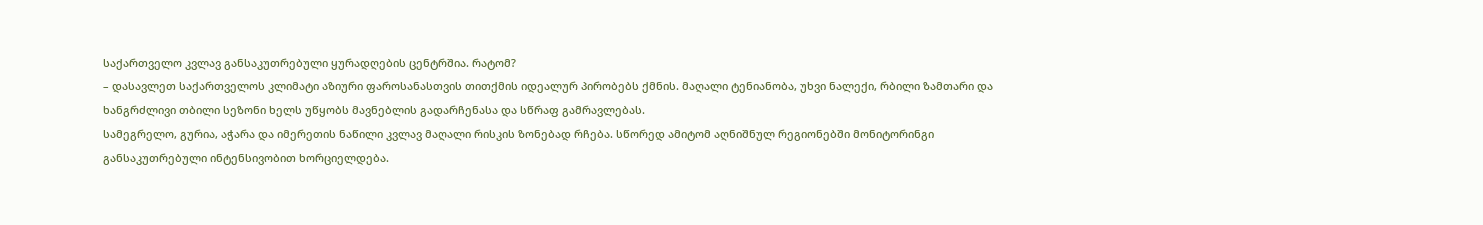საქართველო კვლავ განსაკუთრებული ყურადღების ცენტრშია. რატომ?
– დასავლეთ საქართველოს კლიმატი აზიური ფაროსანასთვის თითქმის იდეალურ პირობებს ქმნის. მაღალი ტენიანობა, უხვი ნალექი, რბილი ზამთარი და ხანგრძლივი თბილი სეზონი ხელს უწყობს მავნებლის გადარჩენასა და სწრაფ გამრავლებას.
სამეგრელო, გურია, აჭარა და იმერეთის ნაწილი კვლავ მაღალი რისკის ზონებად რჩება. სწორედ ამიტომ აღნიშნულ რეგიონებში მონიტორინგი განსაკუთრებული ინტენსივობით ხორციელდება.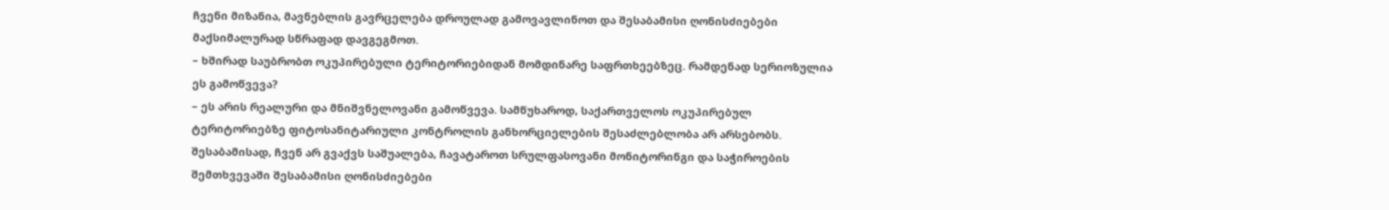ჩვენი მიზანია, მავნებლის გავრცელება დროულად გამოვავლინოთ და შესაბამისი ღონისძიებები მაქსიმალურად სწრაფად დავგეგმოთ.
– ხშირად საუბრობთ ოკუპირებული ტერიტორიებიდან მომდინარე საფრთხეებზეც. რამდენად სერიოზულია ეს გამოწვევა?
– ეს არის რეალური და მნიშვნელოვანი გამოწვევა. სამწუხაროდ, საქართველოს ოკუპირებულ ტერიტორიებზე ფიტოსანიტარიული კონტროლის განხორციელების შესაძლებლობა არ არსებობს. შესაბამისად, ჩვენ არ გვაქვს საშუალება, ჩავატაროთ სრულფასოვანი მონიტორინგი და საჭიროების შემთხვევაში შესაბამისი ღონისძიებები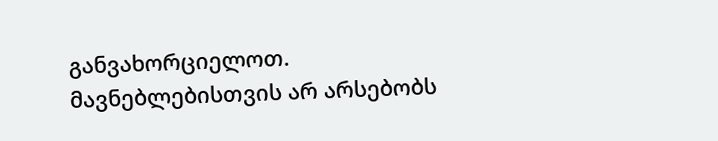განვახორციელოთ.
მავნებლებისთვის არ არსებობს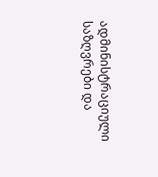ადმინისტრაციული საზღვრები და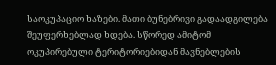საოკუპაციო ხაზები. მათი ბუნებრივი გადაადგილება შეუფერხებლად ხდება. სწორედ ამიტომ ოკუპირებული ტერიტორიებიდან მავნებლების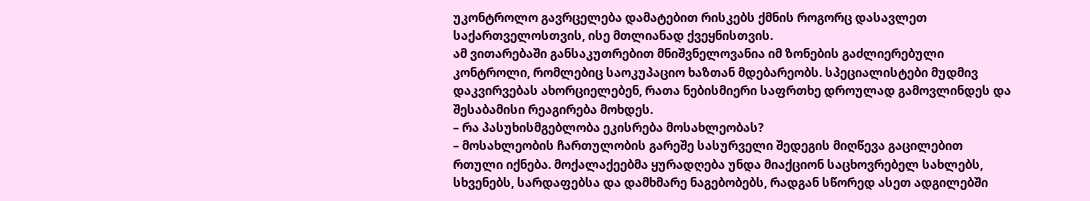უკონტროლო გავრცელება დამატებით რისკებს ქმნის როგორც დასავლეთ საქართველოსთვის, ისე მთლიანად ქვეყნისთვის.
ამ ვითარებაში განსაკუთრებით მნიშვნელოვანია იმ ზონების გაძლიერებული კონტროლი, რომლებიც საოკუპაციო ხაზთან მდებარეობს. სპეციალისტები მუდმივ დაკვირვებას ახორციელებენ, რათა ნებისმიერი საფრთხე დროულად გამოვლინდეს და შესაბამისი რეაგირება მოხდეს.
– რა პასუხისმგებლობა ეკისრება მოსახლეობას?
– მოსახლეობის ჩართულობის გარეშე სასურველი შედეგის მიღწევა გაცილებით რთული იქნება. მოქალაქეებმა ყურადღება უნდა მიაქციონ საცხოვრებელ სახლებს, სხვენებს, სარდაფებსა და დამხმარე ნაგებობებს, რადგან სწორედ ასეთ ადგილებში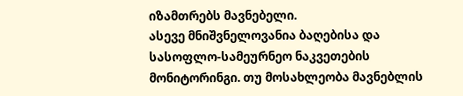იზამთრებს მავნებელი.
ასევე მნიშვნელოვანია ბაღებისა და სასოფლო-სამეურნეო ნაკვეთების მონიტორინგი. თუ მოსახლეობა მავნებლის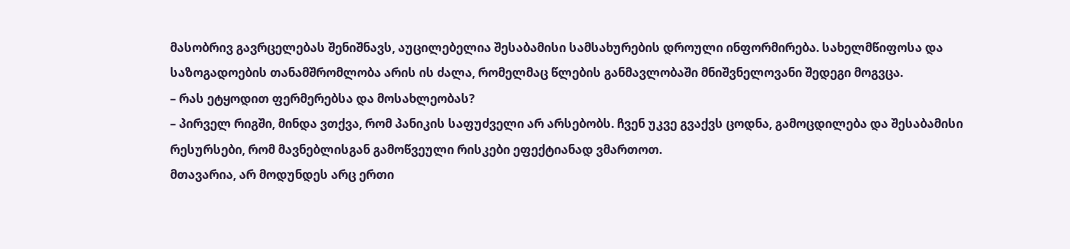მასობრივ გავრცელებას შენიშნავს, აუცილებელია შესაბამისი სამსახურების დროული ინფორმირება. სახელმწიფოსა და საზოგადოების თანამშრომლობა არის ის ძალა, რომელმაც წლების განმავლობაში მნიშვნელოვანი შედეგი მოგვცა.
– რას ეტყოდით ფერმერებსა და მოსახლეობას?
– პირველ რიგში, მინდა ვთქვა, რომ პანიკის საფუძველი არ არსებობს. ჩვენ უკვე გვაქვს ცოდნა, გამოცდილება და შესაბამისი რესურსები, რომ მავნებლისგან გამოწვეული რისკები ეფექტიანად ვმართოთ.
მთავარია, არ მოდუნდეს არც ერთი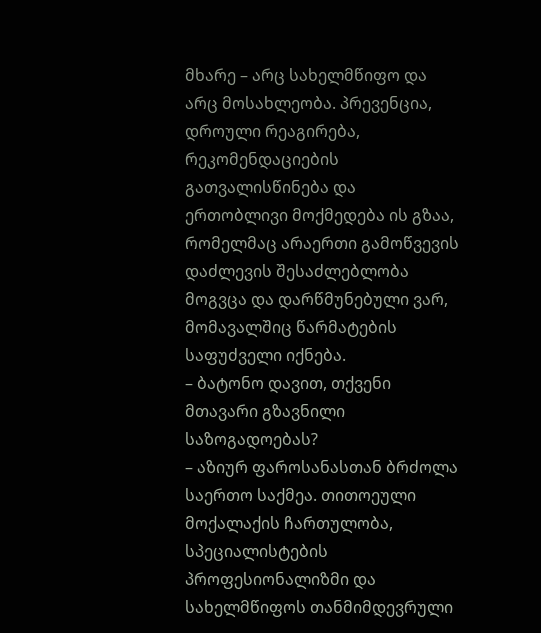მხარე – არც სახელმწიფო და არც მოსახლეობა. პრევენცია, დროული რეაგირება, რეკომენდაციების გათვალისწინება და ერთობლივი მოქმედება ის გზაა, რომელმაც არაერთი გამოწვევის დაძლევის შესაძლებლობა მოგვცა და დარწმუნებული ვარ, მომავალშიც წარმატების საფუძველი იქნება.
– ბატონო დავით, თქვენი მთავარი გზავნილი საზოგადოებას?
– აზიურ ფაროსანასთან ბრძოლა საერთო საქმეა. თითოეული მოქალაქის ჩართულობა, სპეციალისტების პროფესიონალიზმი და სახელმწიფოს თანმიმდევრული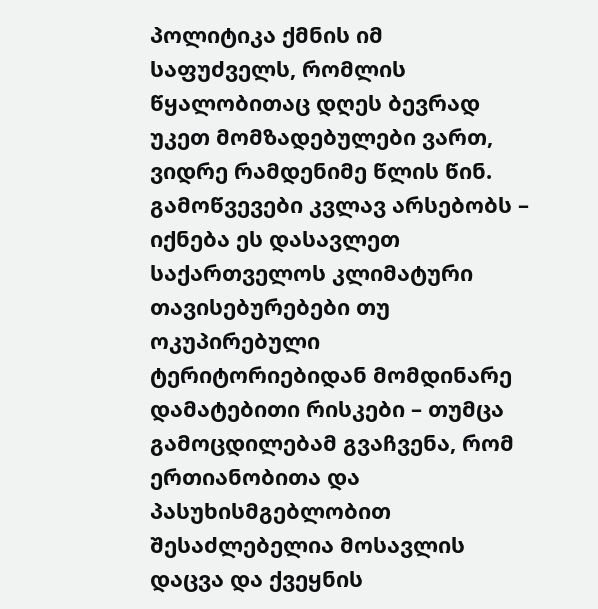პოლიტიკა ქმნის იმ საფუძველს, რომლის წყალობითაც დღეს ბევრად უკეთ მომზადებულები ვართ, ვიდრე რამდენიმე წლის წინ.
გამოწვევები კვლავ არსებობს – იქნება ეს დასავლეთ საქართველოს კლიმატური თავისებურებები თუ ოკუპირებული ტერიტორიებიდან მომდინარე დამატებითი რისკები – თუმცა გამოცდილებამ გვაჩვენა, რომ ერთიანობითა და პასუხისმგებლობით შესაძლებელია მოსავლის დაცვა და ქვეყნის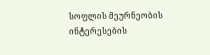სოფლის მეურნეობის ინტერესების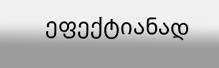ეფექტიანად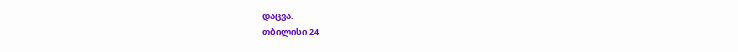დაცვა.
თბილისი 24